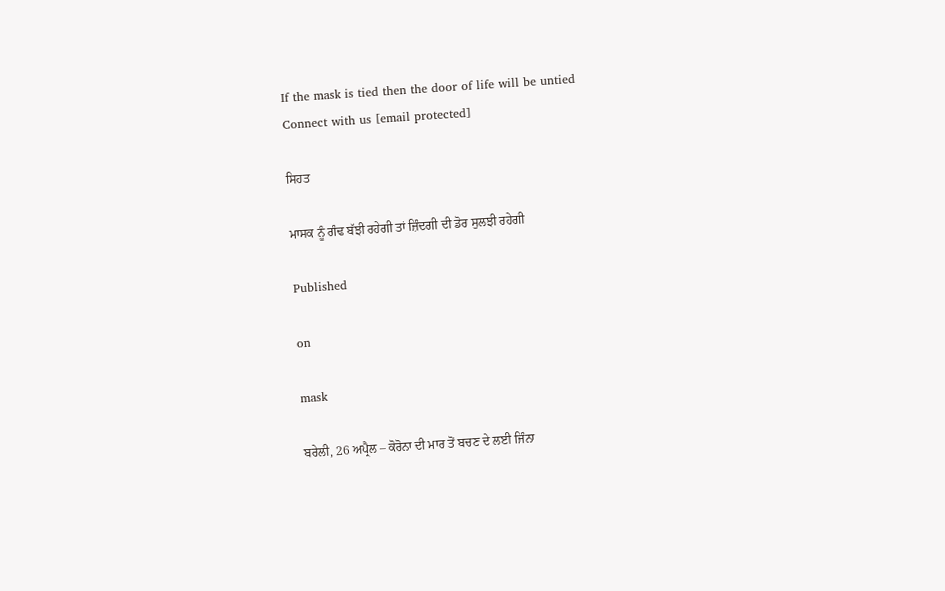If the mask is tied then the door of life will be untied
Connect with us [email protected]

ਸਿਹਤ

ਮਾਸਕ ਨੂੰ ਗੰਢ ਬੱਝੀ ਰਹੇਗੀ ਤਾਂ ਜ਼ਿੰਦਗੀ ਦੀ ਡੋਰ ਸੁਲਝੀ ਰਹੇਗੀ

Published

on

mask

ਬਰੇਲੀ, 26 ਅਪ੍ਰੈਲ – ਕੋਰੋਨਾ ਦੀ ਮਾਰ ਤੋਂ ਬਚਣ ਦੇ ਲਈ ਜਿੰਨਾ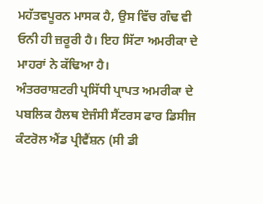ਮਹੱਤਵਪੂਰਨ ਮਾਸਕ ਹੈ, ਉਸ ਵਿੱਚ ਗੰਢ ਵੀ ਓਨੀ ਹੀ ਜ਼ਰੂਰੀ ਹੈ। ਇਹ ਸਿੱਟਾ ਅਮਰੀਕਾ ਦੇ ਮਾਹਰਾਂ ਨੇ ਕੱਢਿਆ ਹੈ।
ਅੰਤਰਰਾਸ਼ਟਰੀ ਪ੍ਰਸਿੱਧੀ ਪ੍ਰਾਪਤ ਅਮਰੀਕਾ ਦੇ ਪਬਲਿਕ ਹੈਲਥ ਏਜੰਸੀ ਸੈਂਟਰਸ ਫਾਰ ਡਿਸੀਜ ਕੰਟਰੋਲ ਐਂਡ ਪ੍ਰੀਵੈਂਸ਼ਨ (ਸੀ ਡੀ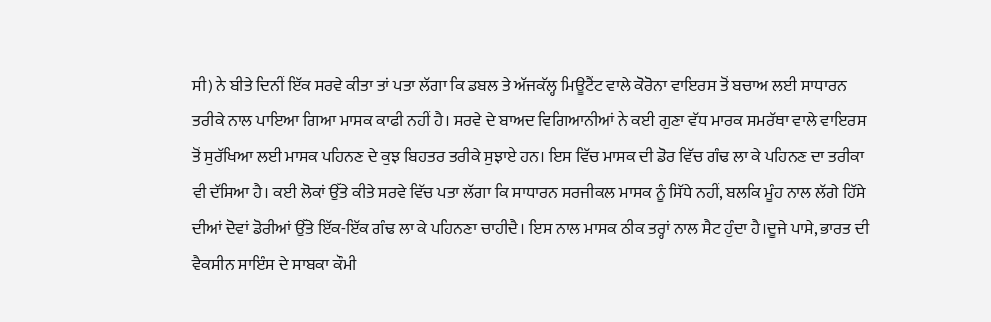ਸੀ) ਨੇ ਬੀਤੇ ਦਿਨੀਂ ਇੱਕ ਸਰਵੇ ਕੀਤਾ ਤਾਂ ਪਤਾ ਲੱਗਾ ਕਿ ਡਬਲ ਤੇ ਅੱਜਕੱਲ੍ਹ ਮਿਊਟੈਂਟ ਵਾਲੇ ਕੋਰੋਨਾ ਵਾਇਰਸ ਤੋਂ ਬਚਾਅ ਲਈ ਸਾਧਾਰਨ ਤਰੀਕੇ ਨਾਲ ਪਾਇਆ ਗਿਆ ਮਾਸਕ ਕਾਫੀ ਨਹੀਂ ਹੈ। ਸਰਵੇ ਦੇ ਬਾਅਦ ਵਿਗਿਆਨੀਆਂ ਨੇ ਕਈ ਗੁਣਾ ਵੱਧ ਮਾਰਕ ਸਮਰੱਥਾ ਵਾਲੇ ਵਾਇਰਸ ਤੋਂ ਸੁਰੱਖਿਆ ਲਈ ਮਾਸਕ ਪਹਿਨਣ ਦੇ ਕੁਝ ਬਿਹਤਰ ਤਰੀਕੇ ਸੁਝਾਏ ਹਨ। ਇਸ ਵਿੱਚ ਮਾਸਕ ਦੀ ਡੋਰ ਵਿੱਚ ਗੰਢ ਲਾ ਕੇ ਪਹਿਨਣ ਦਾ ਤਰੀਕਾ ਵੀ ਦੱਸਿਆ ਹੈ। ਕਈ ਲੋਕਾਂ ਉੱਤੇ ਕੀਤੇ ਸਰਵੇ ਵਿੱਚ ਪਤਾ ਲੱਗਾ ਕਿ ਸਾਧਾਰਨ ਸਰਜੀਕਲ ਮਾਸਕ ਨੂੰ ਸਿੱਧੇ ਨਹੀਂ, ਬਲਕਿ ਮੂੰਹ ਨਾਲ ਲੱਗੇ ਹਿੱਸੇ ਦੀਆਂ ਦੋਵਾਂ ਡੋਰੀਆਂ ਉੱਤੇ ਇੱਕ-ਇੱਕ ਗੰਢ ਲਾ ਕੇ ਪਹਿਨਣਾ ਚਾਹੀਦੈ। ਇਸ ਨਾਲ ਮਾਸਕ ਠੀਕ ਤਰ੍ਹਾਂ ਨਾਲ ਸੈਟ ਹੁੰਦਾ ਹੈ।ਦੂਜੇ ਪਾਸੇ, ਭਾਰਤ ਦੀ ਵੈਕਸੀਨ ਸਾਇੰਸ ਦੇ ਸਾਬਕਾ ਕੌਮੀ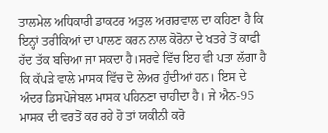ਤਾਲਮੇਲ ਅਧਿਕਾਰੀ ਡਾਕਟਰ ਅਤੁਲ ਅਗਰਵਾਲ ਦਾ ਕਹਿਣਾ ਹੈ ਕਿ ਇਨ੍ਹਾਂ ਤਰੀਕਿਆਂ ਦਾ ਪਾਲਣ ਕਰਨ ਨਾਲ ਕੋਰੋਨਾ ਦੇ ਖਤਰੇ ਤੋਂ ਕਾਫੀ ਹੱਦ ਤੱਕ ਬਚਿਆ ਜਾ ਸਕਦਾ ਹੈ।ਸਰਵੇ ਵਿੱਚ ਇਹ ਵੀ ਪਤਾ ਲੱਗਾ ਹੈ ਕਿ ਕੱਪੜੇ ਵਾਲੇ ਮਾਸਕ ਵਿੱਚ ਦੋ ਲੇਅਰ ਹੁੰਦੀਆਂ ਹਨ। ਇਸ ਦੇ ਅੰਦਰ ਡਿਸਪੋਜੇਬਲ ਮਾਸਕ ਪਹਿਨਣਾ ਚਾਹੀਦਾ ਹੈ। ਜੇ ਐਨ-95 ਮਾਸਕ ਦੀ ਵਰਤੋਂ ਕਰ ਰਹੇ ਹੋ ਤਾਂ ਯਕੀਨੀ ਕਰੋ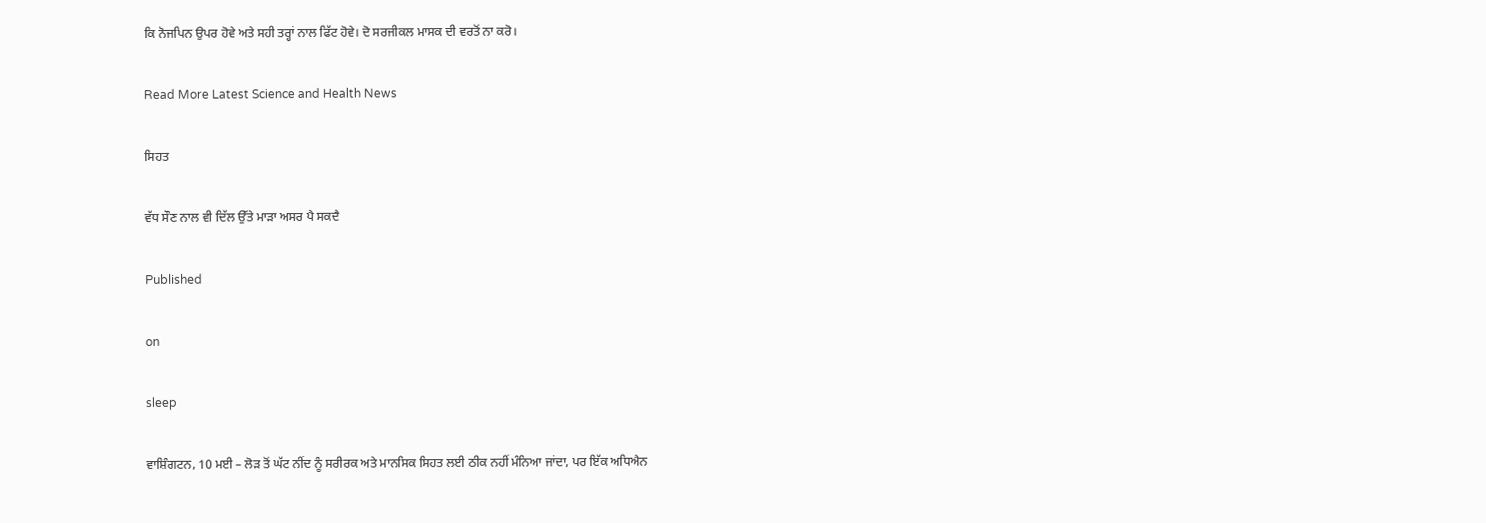ਕਿ ਨੋਜਪਿਨ ਉਪਰ ਹੋਵੇ ਅਤੇ ਸਹੀ ਤਰ੍ਹਾਂ ਨਾਲ ਫਿੱਟ ਹੋਵੇ। ਦੋ ਸਰਜੀਕਲ ਮਾਸਕ ਦੀ ਵਰਤੋਂ ਨਾ ਕਰੋ।

Read More Latest Science and Health News

ਸਿਹਤ

ਵੱਧ ਸੌਣ ਨਾਲ ਵੀ ਦਿੱਲ ਉੱਤੇ ਮਾੜਾ ਅਸਰ ਪੈ ਸਕਦੈ

Published

on

sleep

ਵਾਸ਼ਿੰਗਟਨ, 10 ਮਈ – ਲੋੜ ਤੋਂ ਘੱਟ ਨੀਂਦ ਨੂੰ ਸਰੀਰਕ ਅਤੇ ਮਾਨਸਿਕ ਸਿਹਤ ਲਈ ਠੀਕ ਨਹੀਂ ਮੰਨਿਆ ਜਾਂਦਾ, ਪਰ ਇੱਕ ਅਧਿਐਨ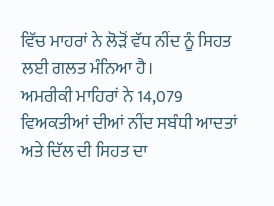ਵਿੱਚ ਮਾਹਰਾਂ ਨੇ ਲੋੜੋਂ ਵੱਧ ਨੀਂਦ ਨੂੰ ਸਿਹਤ ਲਈ ਗਲਤ ਮੰਨਿਆ ਹੈ।
ਅਮਰੀਕੀ ਮਾਹਿਰਾਂ ਨੇ 14,079 ਵਿਅਕਤੀਆਂ ਦੀਆਂ ਨੀਂਦ ਸਬੰਧੀ ਆਦਤਾਂ ਅਤੇ ਦਿੱਲ ਦੀ ਸਿਹਤ ਦਾ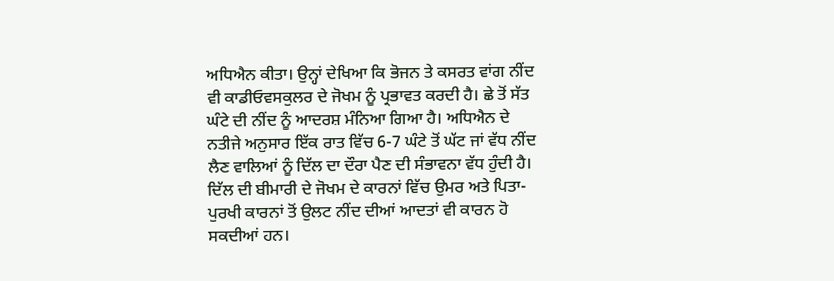ਅਧਿਐਨ ਕੀਤਾ। ਉਨ੍ਹਾਂ ਦੇਖਿਆ ਕਿ ਭੋਜਨ ਤੇ ਕਸਰਤ ਵਾਂਗ ਨੀਂਦ ਵੀ ਕਾਡੀਓਵਸਕੁਲਰ ਦੇ ਜੋਖਮ ਨੂੰ ਪ੍ਰਭਾਵਤ ਕਰਦੀ ਹੈ। ਛੇ ਤੋਂ ਸੱਤ ਘੰਟੇ ਦੀ ਨੀਂਦ ਨੂੰ ਆਦਰਸ਼ ਮੰਨਿਆ ਗਿਆ ਹੈ। ਅਧਿਐਨ ਦੇ ਨਤੀਜੇ ਅਨੁਸਾਰ ਇੱਕ ਰਾਤ ਵਿੱਚ 6-7 ਘੰਟੇ ਤੋਂ ਘੱਟ ਜਾਂ ਵੱਧ ਨੀਂਦ ਲੈਣ ਵਾਲਿਆਂ ਨੂੰ ਦਿੱਲ ਦਾ ਦੌਰਾ ਪੈਣ ਦੀ ਸੰਭਾਵਨਾ ਵੱਧ ਹੁੰਦੀ ਹੈ। ਦਿੱਲ ਦੀ ਬੀਮਾਰੀ ਦੇ ਜੋਖਮ ਦੇ ਕਾਰਨਾਂ ਵਿੱਚ ਉਮਰ ਅਤੇ ਪਿਤਾ-ਪੁਰਖੀ ਕਾਰਨਾਂ ਤੋਂ ਉਲਟ ਨੀਂਦ ਦੀਆਂ ਆਦਤਾਂ ਵੀ ਕਾਰਨ ਹੋ ਸਕਦੀਆਂ ਹਨ।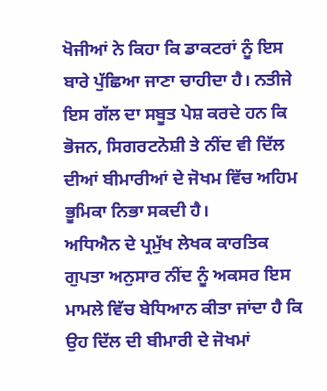ਖੋਜੀਆਂ ਨੇ ਕਿਹਾ ਕਿ ਡਾਕਟਰਾਂ ਨੂੰ ਇਸ ਬਾਰੇ ਪੁੱਛਿਆ ਜਾਣਾ ਚਾਹੀਦਾ ਹੈ। ਨਤੀਜੇ ਇਸ ਗੱਲ ਦਾ ਸਬੂਤ ਪੇਸ਼ ਕਰਦੇ ਹਨ ਕਿ ਭੋਜਨ, ਸਿਗਰਟਨੋਸ਼ੀ ਤੇ ਨੀਂਦ ਵੀ ਦਿੱਲ ਦੀਆਂ ਬੀਮਾਰੀਆਂ ਦੇ ਜੋਖਮ ਵਿੱਚ ਅਹਿਮ ਭੂਮਿਕਾ ਨਿਭਾ ਸਕਦੀ ਹੈ।
ਅਧਿਐਨ ਦੇ ਪ੍ਰਮੁੱਖ ਲੇਖਕ ਕਾਰਤਿਕ ਗੁਪਤਾ ਅਨੁਸਾਰ ਨੀਂਦ ਨੂੰ ਅਕਸਰ ਇਸ ਮਾਮਲੇ ਵਿੱਚ ਬੇਧਿਆਨ ਕੀਤਾ ਜਾਂਦਾ ਹੈ ਕਿ ਉਹ ਦਿੱਲ ਦੀ ਬੀਮਾਰੀ ਦੇ ਜੋਖਮਾਂ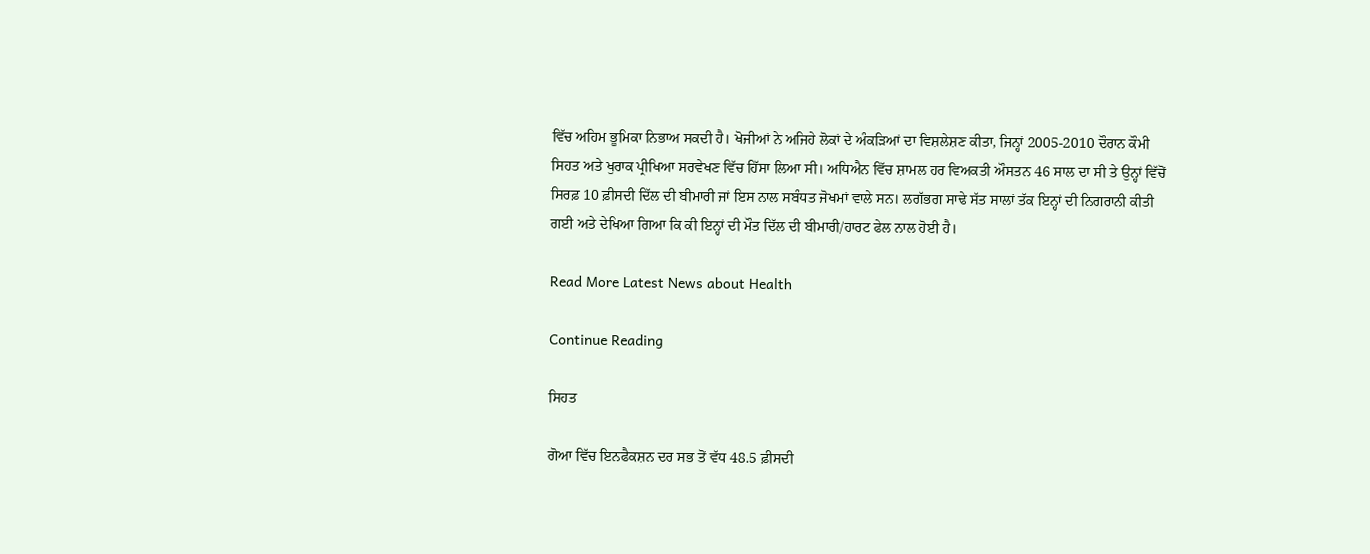ਵਿੱਚ ਅਹਿਮ ਭੂਮਿਕਾ ਨਿਭਾਅ ਸਕਦੀ ਹੈ। ਖੋਜੀਆਂ ਨੇ ਅਜਿਹੇ ਲੋਕਾਂ ਦੇ ਅੰਕੜਿਆਂ ਦਾ ਵਿਸ਼ਲੇਸ਼ਣ ਕੀਤਾ, ਜਿਨ੍ਹਾਂ 2005-2010 ਦੌਰਾਨ ਕੌਮੀ ਸਿਹਤ ਅਤੇ ਖੁਰਾਕ ਪ੍ਰੀਖਿਆ ਸਰਵੇਖਣ ਵਿੱਚ ਹਿੱਸਾ ਲਿਆ ਸੀ। ਅਧਿਐਨ ਵਿੱਚ ਸ਼ਾਮਲ ਹਰ ਵਿਅਕਤੀ ਔਸਤਨ 46 ਸਾਲ ਦਾ ਸੀ ਤੇ ਉਨ੍ਹਾਂ ਵਿੱਚੋਂ ਸਿਰਫ਼ 10 ਫ਼ੀਸਦੀ ਦਿੱਲ ਦੀ ਬੀਮਾਰੀ ਜਾਂ ਇਸ ਨਾਲ ਸਬੰਧਤ ਜੋਖਮਾਂ ਵਾਲੇ ਸਨ। ਲਗੱਭਗ ਸਾਢੇ ਸੱਤ ਸਾਲਾਂ ਤੱਕ ਇਨ੍ਹਾਂ ਦੀ ਨਿਗਰਾਨੀ ਕੀਤੀ ਗਈ ਅਤੇ ਦੇਖਿਆ ਗਿਆ ਕਿ ਕੀ ਇਨ੍ਹਾਂ ਦੀ ਮੌਤ ਦਿੱਲ ਦੀ ਬੀਮਾਰੀ/ਹਾਰਟ ਫੇਲ ਨਾਲ ਹੋਈ ਹੈ।

Read More Latest News about Health

Continue Reading

ਸਿਹਤ

ਗੋਆ ਵਿੱਚ ਇਨਫੈਕਸ਼ਨ ਦਰ ਸਭ ਤੋਂ ਵੱਧ 48.5 ਫ਼ੀਸਦੀ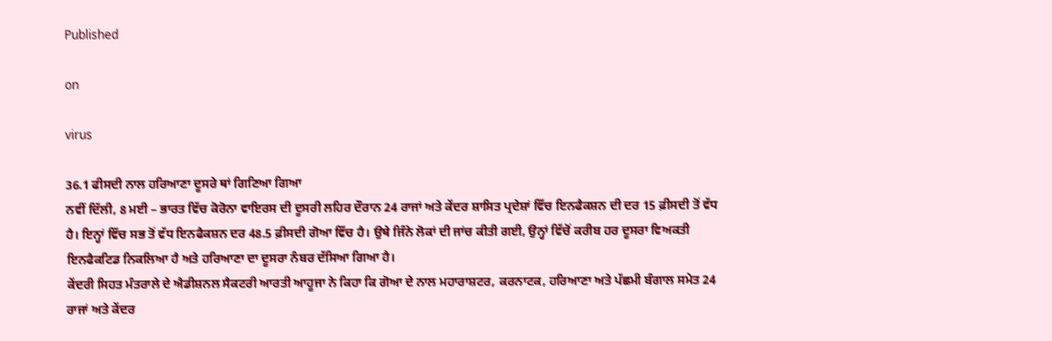Published

on

virus

36.1 ਫੀਸਦੀ ਨਾਲ ਹਰਿਆਣਾ ਦੂਸਰੇ ਥਾਂ ਗਿਣਿਆ ਗਿਆ
ਨਵੀਂ ਦਿੱਲੀ, 8 ਮਈ – ਭਾਰਤ ਵਿੱਚ ਕੋਰੋਨਾ ਵਾਇਰਸ ਦੀ ਦੂਸਰੀ ਲਹਿਰ ਦੌਰਾਨ 24 ਰਾਜਾਂ ਅਤੇ ਕੇਂਦਰ ਸ਼ਾਸਿਤ ਪ੍ਰਦੇਸ਼ਾਂ ਵਿੱਚ ਇਨਫੈਕਸ਼ਨ ਦੀ ਦਰ 15 ਫ਼ੀਸਦੀ ਤੋਂ ਵੱਧ ਹੈ। ਇਨ੍ਹਾਂ ਵਿੱਚ ਸਭ ਤੋਂ ਵੱਧ ਇਨਫੈਕਸ਼ਨ ਦਰ 48.5 ਫ਼ੀਸਦੀ ਗੋਆ ਵਿੱਚ ਹੈ। ਉਥੇ ਜਿੰਨੇ ਲੋਕਾਂ ਦੀ ਜਾਂਚ ਕੀਤੀ ਗਈ, ਉਨ੍ਹਾਂ ਵਿੱਚੋਂ ਕਰੀਬ ਹਰ ਦੂਸਰਾ ਵਿਅਕਤੀ ਇਨਫੈਕਟਿਡ ਨਿਕਲਿਆ ਹੈ ਅਤੇ ਹਰਿਆਣਾ ਦਾ ਦੂਸਰਾ ਨੰਬਰ ਦੱਸਿਆ ਗਿਆ ਹੈ।
ਕੇਂਦਰੀ ਸਿਹਤ ਮੰਤਰਾਲੇ ਦੇ ਐਡੀਸ਼ਨਲ ਸੈਕਟਰੀ ਆਰਤੀ ਆਹੂਜਾ ਨੇ ਕਿਹਾ ਕਿ ਗੋਆ ਦੇ ਨਾਲ ਮਹਾਰਾਸ਼ਟਰ, ਕਰਨਾਟਕ, ਹਰਿਆਣਾ ਅਤੇ ਪੱਛਮੀ ਬੰਗਾਲ ਸਮੇਤ 24 ਰਾਜਾਂ ਅਤੇ ਕੇਂਦਰ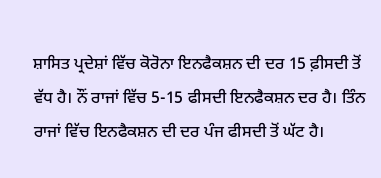ਸ਼ਾਸਿਤ ਪ੍ਰਦੇਸ਼ਾਂ ਵਿੱਚ ਕੋਰੋਨਾ ਇਨਫੈਕਸ਼ਨ ਦੀ ਦਰ 15 ਫ਼ੀਸਦੀ ਤੋਂ ਵੱਧ ਹੈ। ਨੌਂ ਰਾਜਾਂ ਵਿੱਚ 5-15 ਫੀਸਦੀ ਇਨਫੈਕਸ਼ਨ ਦਰ ਹੈ। ਤਿੰਨ ਰਾਜਾਂ ਵਿੱਚ ਇਨਫੈਕਸ਼ਨ ਦੀ ਦਰ ਪੰਜ ਫੀਸਦੀ ਤੋਂ ਘੱਟ ਹੈ।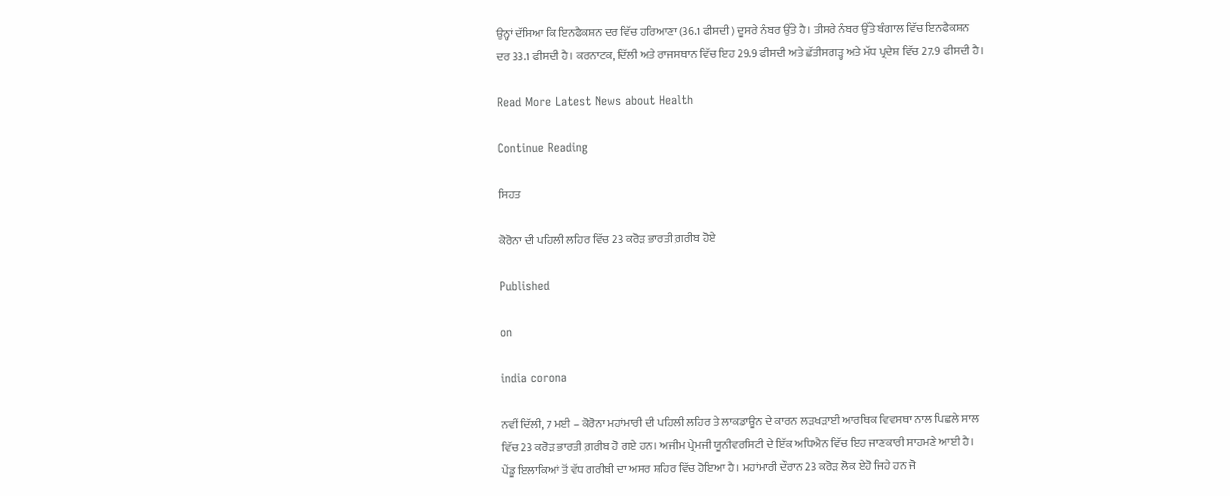ਉਨ੍ਹਾਂ ਦੱਸਿਆ ਕਿ ਇਨਫੈਕਸ਼ਨ ਦਰ ਵਿੱਚ ਹਰਿਆਣਾ (36.1 ਫੀਸਦੀ) ਦੂਸਰੇ ਨੰਬਰ ਉੱਤੇ ਹੈ। ਤੀਸਰੇ ਨੰਬਰ ਉੱਤੇ ਬੰਗਾਲ ਵਿੱਚ ਇਨਫੈਕਸ਼ਨ ਦਰ 33.1 ਫੀਸਦੀ ਹੈ। ਕਰਨਾਟਕ, ਦਿੱਲੀ ਅਤੇ ਰਾਜਸਥਾਨ ਵਿੱਚ ਇਹ 29.9 ਫੀਸਦੀ ਅਤੇ ਛੱਤੀਸਗੜ੍ਹ ਅਤੇ ਮੱਧ ਪ੍ਰਦੇਸ਼ ਵਿੱਚ 27.9 ਫੀਸਦੀ ਹੈ।

Read More Latest News about Health

Continue Reading

ਸਿਹਤ

ਕੋਰੋਨਾ ਦੀ ਪਹਿਲੀ ਲਹਿਰ ਵਿੱਚ 23 ਕਰੋੜ ਭਾਰਤੀ ਗ਼ਰੀਬ ਹੋਏ

Published

on

india corona

ਨਵੀਂ ਦਿੱਲੀ, 7 ਮਈ – ਕੋਰੋਨਾ ਮਹਾਂਮਾਰੀ ਦੀ ਪਹਿਲੀ ਲਹਿਰ ਤੇ ਲਾਕਡਾਊਨ ਦੇ ਕਾਰਨ ਲੜਖੜਾਈ ਆਰਥਿਕ ਵਿਵਸਥਾ ਨਾਲ ਪਿਛਲੇ ਸਾਲ ਵਿੱਚ 23 ਕਰੋੜ ਭਾਰਤੀ ਗ਼ਰੀਬ ਹੋ ਗਏ ਹਨ। ਅਜੀਮ ਪ੍ਰੇਮਜੀ ਯੂਨੀਵਰਸਿਟੀ ਦੇ ਇੱਕ ਅਧਿਐਨ ਵਿੱਚ ਇਹ ਜਾਣਕਾਰੀ ਸਾਹਮਣੇ ਆਈ ਹੈ।
ਪੇਂਡੂ ਇਲਾਕਿਆਂ ਤੋਂ ਵੱਧ ਗਰੀਬੀ ਦਾ ਅਸਰ ਸ਼ਹਿਰ ਵਿੱਚ ਹੋਇਆ ਹੈ। ਮਹਾਂਮਾਰੀ ਦੌਰਾਨ 23 ਕਰੋੜ ਲੋਕ ਏਹੋ ਜਿਹੇ ਹਨ ਜੋ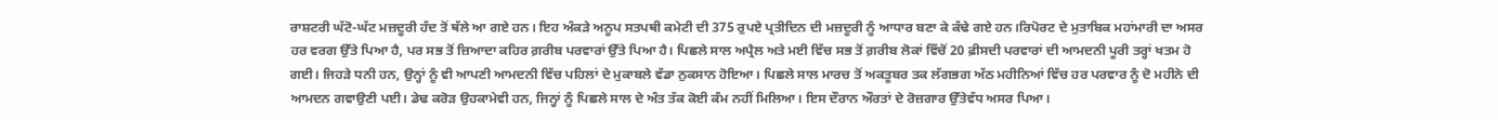ਰਾਸ਼ਟਰੀ ਘੱਟੋ-ਘੱਟ ਮਜ਼ਦੂਰੀ ਹੱਦ ਤੋਂ ਥੱਲੇ ਆ ਗਏ ਹਨ। ਇਹ ਅੰਕੜੇ ਅਨੂਪ ਸਤਪਥੀ ਕਮੇਟੀ ਦੀ 375 ਰੁਪਏ ਪ੍ਰਤੀਦਿਨ ਦੀ ਮਜ਼ਦੂਰੀ ਨੂੰ ਆਧਾਰ ਬਣਾ ਕੇ ਕੱਢੇ ਗਏ ਹਨ।ਰਿਪੋਰਟ ਦੇ ਮੁਤਾਬਿਕ ਮਹਾਂਮਾਰੀ ਦਾ ਅਸਰ ਹਰ ਵਰਗ ਉੱਤੇ ਪਿਆ ਹੈ, ਪਰ ਸਭ ਤੋਂ ਜ਼ਿਆਦਾ ਕਹਿਰ ਗ਼ਰੀਬ ਪਰਵਾਰਾਂ ਉੱਤੇ ਪਿਆ ਹੈ। ਪਿਛਲੇ ਸਾਲ ਅਪ੍ਰੈਲ ਅਤੇ ਮਈ ਵਿੱਚ ਸਭ ਤੋਂ ਗ਼ਰੀਬ ਲੋਕਾਂ ਵਿੱਚੋਂ 20 ਫ਼ੀਸਦੀ ਪਰਵਾਰਾਂ ਦੀ ਆਮਦਨੀ ਪੂਰੀ ਤਰ੍ਹਾਂ ਖਤਮ ਹੋ ਗਈ। ਜਿਹੜੇ ਧਨੀ ਹਨ, ਉਨ੍ਹਾਂ ਨੂੰ ਵੀ ਆਪਣੀ ਆਮਦਨੀ ਵਿੱਚ ਪਹਿਲਾਂ ਦੇ ਮੁਕਾਬਲੇ ਵੱਡਾ ਨੁਕਸਾਨ ਹੋਇਆ। ਪਿਛਲੇ ਸਾਲ ਮਾਰਚ ਤੋਂ ਅਕਤੂਬਰ ਤਕ ਲੱਗਭਗ ਅੱਠ ਮਹੀਨਿਆਂ ਵਿੱਚ ਹਰ ਪਰਵਾਰ ਨੂੰ ਦੋ ਮਹੀਨੇ ਦੀ ਆਮਦਨ ਗਵਾਉਣੀ ਪਈ। ਡੇਢ ਕਰੋੜ ਉਹਕਾਮੇਵੀ ਹਨ, ਜਿਨ੍ਹਾਂ ਨੂੰ ਪਿਛਲੇ ਸਾਲ ਦੇ ਅੰਤ ਤੱਕ ਕੋਈ ਕੰਮ ਨਹੀਂ ਮਿਲਿਆ। ਇਸ ਦੌਰਾਨ ਔਰਤਾਂ ਦੇ ਰੋਜ਼ਗਾਰ ਉੱਤੇਵੱਧ ਅਸਰ ਪਿਆ।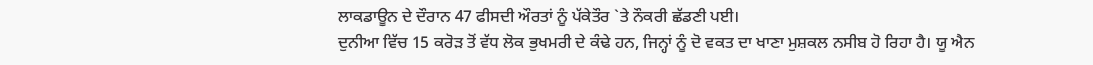ਲਾਕਡਾਊਨ ਦੇ ਦੌਰਾਨ 47 ਫੀਸਦੀ ਔਰਤਾਂ ਨੂੰ ਪੱਕੇਤੌਰ `ਤੇ ਨੌਕਰੀ ਛੱਡਣੀ ਪਈ।
ਦੁਨੀਆ ਵਿੱਚ 15 ਕਰੋੜ ਤੋਂ ਵੱਧ ਲੋਕ ਭੁਖਮਰੀ ਦੇ ਕੰਢੇ ਹਨ, ਜਿਨ੍ਹਾਂ ਨੂੰ ਦੋ ਵਕਤ ਦਾ ਖਾਣਾ ਮੁਸ਼ਕਲ ਨਸੀਬ ਹੋ ਰਿਹਾ ਹੈ। ਯੂ ਐਨ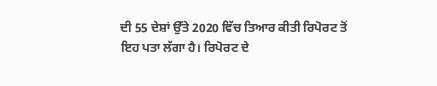ਦੀ 55 ਦੇਸ਼ਾਂ ਉੱਤੇ 2020 ਵਿੱਚ ਤਿਆਰ ਕੀਤੀ ਰਿਪੋਰਟ ਤੋਂ ਇਹ ਪਤਾ ਲੱਗਾ ਹੈ। ਰਿਪੋਰਟ ਦੇ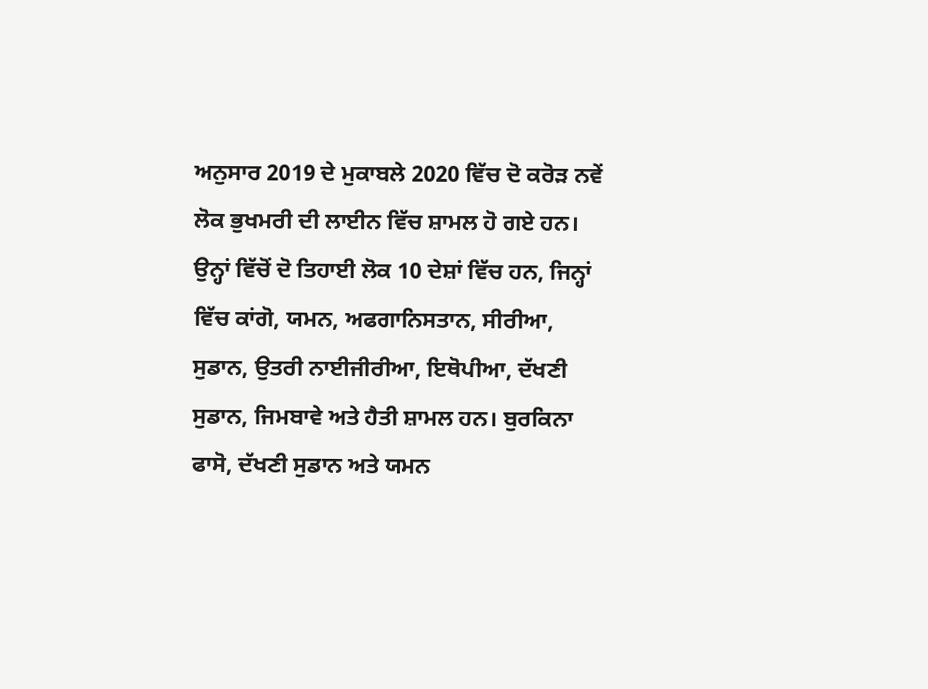ਅਨੁਸਾਰ 2019 ਦੇ ਮੁਕਾਬਲੇ 2020 ਵਿੱਚ ਦੋ ਕਰੋੜ ਨਵੇਂ ਲੋਕ ਭੁਖਮਰੀ ਦੀ ਲਾਈਨ ਵਿੱਚ ਸ਼ਾਮਲ ਹੋ ਗਏ ਹਨ। ਉਨ੍ਹਾਂ ਵਿੱਚੋਂ ਦੋ ਤਿਹਾਈ ਲੋਕ 10 ਦੇਸ਼ਾਂ ਵਿੱਚ ਹਨ, ਜਿਨ੍ਹਾਂ ਵਿੱਚ ਕਾਂਗੋ, ਯਮਨ, ਅਫਗਾਨਿਸਤਾਨ, ਸੀਰੀਆ, ਸੁਡਾਨ, ਉਤਰੀ ਨਾਈਜੀਰੀਆ, ਇਥੋਪੀਆ, ਦੱਖਣੀ ਸੁਡਾਨ, ਜਿਮਬਾਵੇ ਅਤੇ ਹੈਤੀ ਸ਼ਾਮਲ ਹਨ। ਬੁਰਕਿਨਾ ਫਾਸੋ, ਦੱਖਣੀ ਸੁਡਾਨ ਅਤੇ ਯਮਨ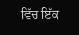ਵਿੱਚ ਇੱਕ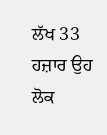ਲੱਖ 33 ਹਜ਼ਾਰ ਉਹ ਲੋਕ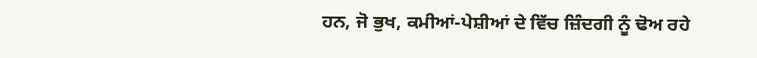ਹਨ, ਜੋ ਭੁਖ, ਕਮੀਆਂ-ਪੇਸ਼ੀਆਂ ਦੇ ਵਿੱਚ ਜ਼ਿੰਦਗੀ ਨੂੰ ਢੋਅ ਰਹੇ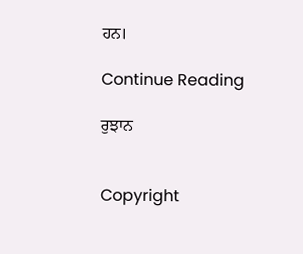ਹਨ।

Continue Reading

ਰੁਝਾਨ


Copyright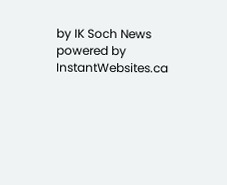by IK Soch News powered by InstantWebsites.ca